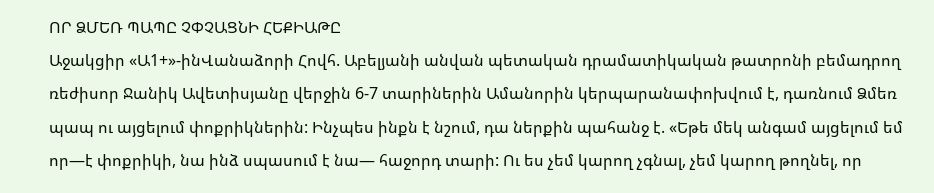ՈՐ ՁՄԵՌ ՊԱՊԸ ՉՓՉԱՑՆԻ ՀԵՔԻԱԹԸ
Աջակցիր «Ա1+»-ինՎանաձորի Հովհ. Աբելյանի անվան պետական դրամատիկական թատրոնի բեմադրող ռեժիսոր Ջանիկ Ավետիսյանը վերջին 6-7 տարիներին Ամանորին կերպարանափոխվում է, դառնում Ձմեռ պապ ու այցելում փոքրիկներին: Ինչպես ինքն է նշում, դա ներքին պահանջ է. «Եթե մեկ անգամ այցելում եմ որ—է փոքրիկի, նա ինձ սպասում է նա— հաջորդ տարի: Ու ես չեմ կարող չգնալ, չեմ կարող թողնել, որ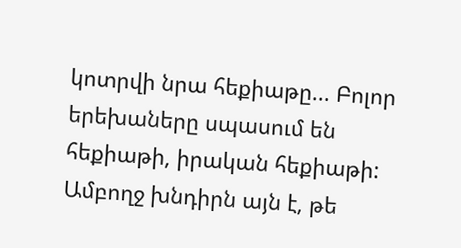կոտրվի նրա հեքիաթը... Բոլոր երեխաները սպասում են հեքիաթի, իրական հեքիաթի: Ամբողջ խնդիրն այն է, թե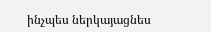ինչպես ներկայացնես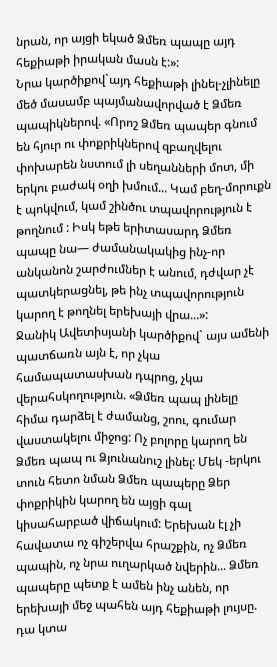նրան, որ այցի եկած Ձմեռ պապը այդ հեքիաթի իրական մասն է:»:
Նրա կարծիքով`այդ հեքիաթի լինել-չլինելը մեծ մասամբ պայմանավորված է Ձմեռ պապիկներով. «Որոշ Ձմեռ պապեր գնում են հյուր ու փոքրիկներով զբաղվելու փոխարեն նստում լի սեղանների մոտ, մի երկու բաժակ օղի խմում... Կամ բեղ-մորուքն է պոկվում, կամ շինծու տպավորություն է թողնում : Իսկ եթե երիտասարդ Ձմեռ պապը նա— ժամանակակից ինչ-որ անկանոն շարժումներ է անում, դժվար չէ պատկերացնել, թե ինչ տպավորություն կարող է թողնել երեխայի վրա...»:
Ջանիկ Ավետիսյանի կարծիքով` այս ամենի պատճառն այն է, որ չկա համապատասխան դպրոց, չկա վերահսկողություն. «Ձմեռ պապ լինելը հիմա դարձել է ժամանց, շոու, գումար վաստակելու միջոց: Ոչ բոլորը կարող են Ձմեռ պապ ու Ձյունանուշ լինել: Մեկ -երկու տուն հետո նման Ձմեռ պապերը Ձեր փոքրիկին կարող են այցի գալ կիսահարբած վիճակում: Երեխան էլ չի հավատա ոչ գիշերվա հրաշքին, ոչ Ձմեռ պապին, ոչ նրա ուղարկած նվերին... Ձմեռ պապերը պետք է ամեն ինչ անեն, որ երեխայի մեջ պահեն այդ հեքիաթի լույսը. դա կտա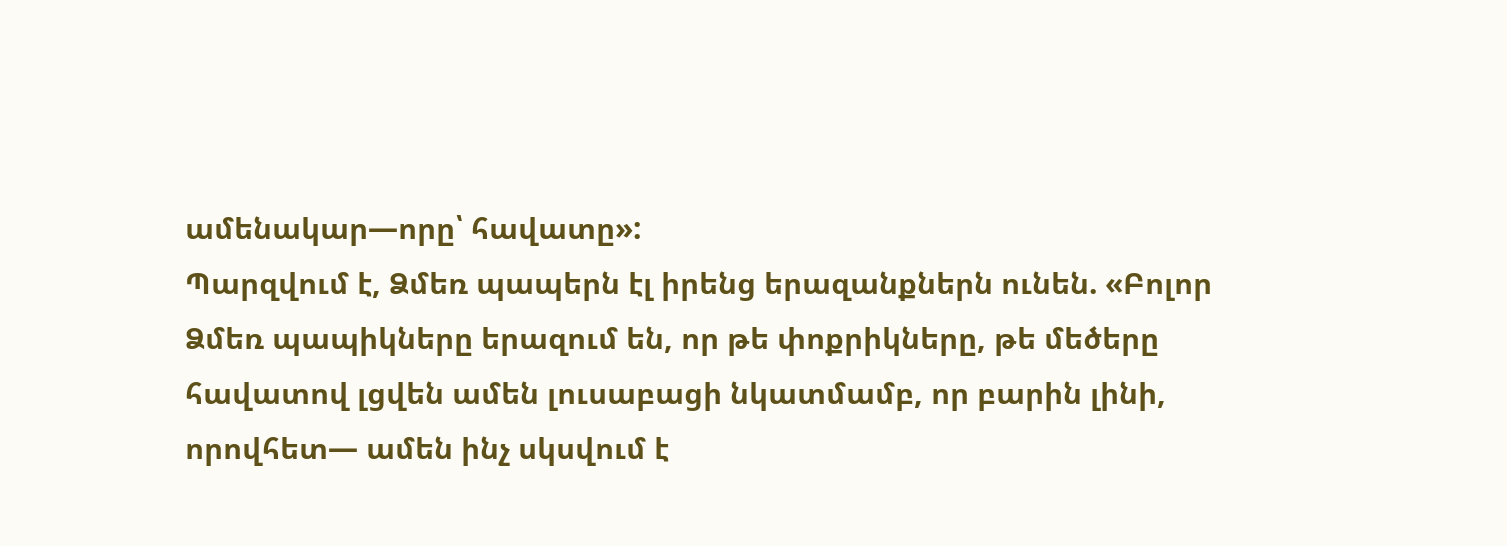ամենակար—որը՝ հավատը»:
Պարզվում է, Ձմեռ պապերն էլ իրենց երազանքներն ունեն. «Բոլոր Ձմեռ պապիկները երազում են, որ թե փոքրիկները, թե մեծերը հավատով լցվեն ամեն լուսաբացի նկատմամբ, որ բարին լինի, որովհետ— ամեն ինչ սկսվում է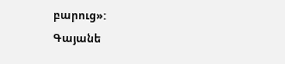բարուց»:
Գայանե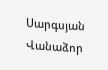Սարգսյան
Վանաձոր